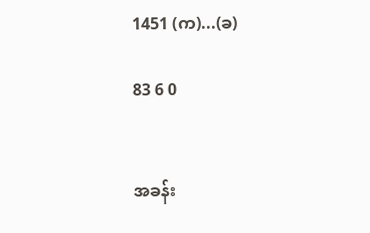1451 (က)...(ခ)

83 6 0


အခန်း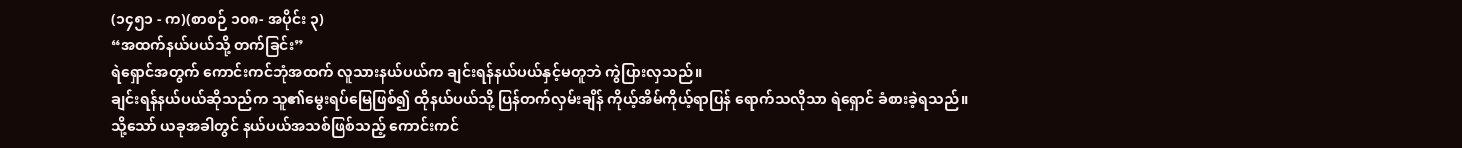(၁၄၅၁ - က)(စာစဉ် ၁၀၈- အပိုင်း ၃)
“အထက်နယ်ပယ်သို့ တက်ခြင်း”
ရဲရှောင်အတွက် ကောင်းကင်ဘုံအထက် လူသားနယ်ပယ်က ချင်းရန်နယ်ပယ်နှင့်မတူဘဲ ကွဲပြားလှသည်။
ချင်းရန်နယ်ပယ်ဆိုသည်က သူ၏မွေးရပ်မြေဖြစ်၍ ထိုနယ်ပယ်သို့ ပြန်တက်လှမ်းချိန် ကိုယ့်အိမ်ကိုယ့်ရာပြန် ရောက်သလိုသာ ရဲရှောင် ခံစားခဲ့ရသည်။
သို့သော် ယခုအခါတွင် နယ်ပယ်အသစ်ဖြစ်သည့် ကောင်းကင်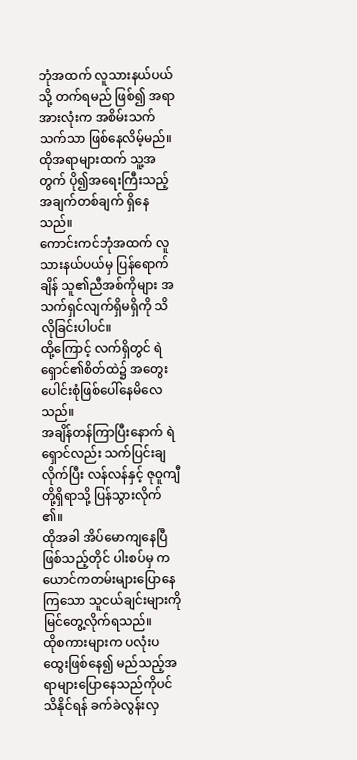ဘုံအထက် လူသားနယ်ပယ်သို့ တက်ရမည် ဖြစ်၍ အရာအားလုံးက အစိမ်းသက်သက်သာ ဖြစ်နေလိမ့်မည်။
ထိုအရာများထက် သူ့အတွက် ပို၍အရေးကြီးသည့်အချက်တစ်ချက် ရှိနေသည်။
ကောင်းကင်ဘုံအထက် လူသားနယ်ပယ်မှ ပြန်ရောက်ချိန် သူ၏ညီအစ်ကိုများ အသက်ရှင်လျက်ရှိမရှိကို သိ လိုခြင်းပါပင်။
ထို့ကြောင့် လက်ရှိတွင် ရဲရှောင်၏စိတ်ထဲ၌ အတွေးပေါင်းစုံဖြစ်ပေါ်နေမိလေသည်။
အချိန်တန်ကြာပြီးနောက် ရဲရှောင်လည်း သက်ပြင်းချလိုက်ပြီး လန်လန်နှင့် ဇုဝူကျီတို့ရှိရာသို့ ပြန်သွားလိုက် ၏။
ထိုအခါ အိပ်မောကျနေပြီဖြစ်သည့်တိုင် ပါးစပ်မှ ကယောင်ကတမ်းများပြောနေကြသော သူငယ်ချင်းများကို မြင်တွေ့လိုက်ရသည်။
ထိုစကားများက ပလုံးပထွေးဖြစ်နေ၍ မည်သည့်အရာများပြောနေသည်ကိုပင် သိနိုင်ရန် ခက်ခဲလွန်းလှ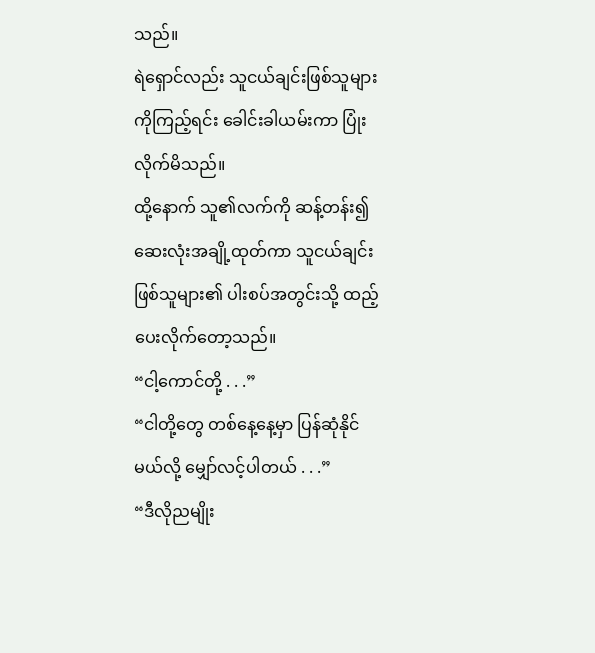သည်။
ရဲရှောင်လည်း သူငယ်ချင်းဖြစ်သူများကိုကြည့်ရင်း ခေါင်းခါယမ်းကာ ပြုံးလိုက်မိသည်။
ထို့နောက် သူ၏လက်ကို ဆန့်တန်း၍ ဆေးလုံးအချို့ထုတ်ကာ သူငယ်ချင်းဖြစ်သူများ၏ ပါးစပ်အတွင်းသို့ ထည့်ပေးလိုက်တော့သည်။
“ငါ့ကောင်တို့ . . .”
“ငါတို့တွေ တစ်နေ့နေ့မှာ ပြန်ဆုံနိုင်မယ်လို့ မျှော်လင့်ပါတယ် . . .”
“ဒီလိုညမျိုး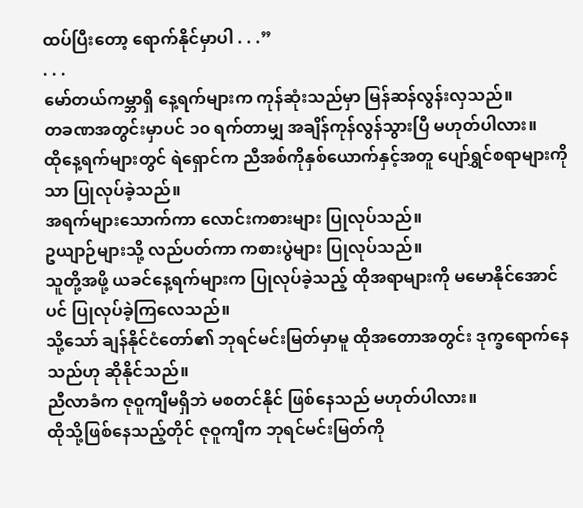ထပ်ပြီးတော့ ရောက်နိုင်မှာပါ . . .”
. . .
မော်တယ်ကမ္ဘာရှိ နေ့ရက်များက ကုန်ဆုံးသည်မှာ မြန်ဆန်လွန်းလှသည်။
တခဏအတွင်းမှာပင် ၁၀ ရက်တာမျှ အချိန်ကုန်လွန်သွားပြီ မဟုတ်ပါလား။
ထိုနေ့ရက်များတွင် ရဲရှောင်က ညီအစ်ကိုနှစ်ယောက်နှင့်အတူ ပျော်ရွှင်စရာများကိုသာ ပြုလုပ်ခဲ့သည်။
အရက်များသောက်ကာ လောင်းကစားများ ပြုလုပ်သည်။
ဥယျာဉ်များသို့ လည်ပတ်ကာ ကစားပွဲများ ပြုလုပ်သည်။
သူတို့အဖို့ ယခင်နေ့ရက်များက ပြုလုပ်ခဲ့သည့် ထိုအရာများကို မမောနိုင်အောင်ပင် ပြုလုပ်ခဲ့ကြလေသည်။
သို့သော် ချန်နိုင်ငံတော်၏ ဘုရင်မင်းမြတ်မှာမူ ထိုအတောအတွင်း ဒုက္ခရောက်နေသည်ဟု ဆိုနိုင်သည်။
ညီလာခံက ဇုဝူကျီမရှိဘဲ မစတင်နိုင် ဖြစ်နေသည် မဟုတ်ပါလား။
ထိုသို့ဖြစ်နေသည့်တိုင် ဇုဝူကျီက ဘုရင်မင်းမြတ်ကို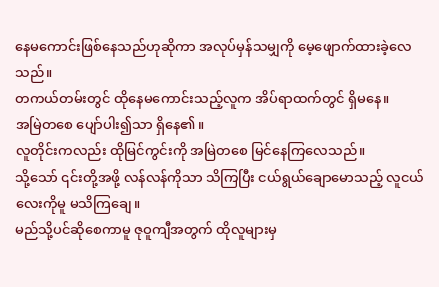နေမကောင်းဖြစ်နေသည်ဟုဆိုကာ အလုပ်မှန်သမျှကို မေ့ဖျောက်ထားခဲ့လေသည်။
တကယ်တမ်းတွင် ထိုနေမကောင်းသည့်လူက အိပ်ရာထက်တွင် ရှိမနေ။
အမြဲတစေ ပျော်ပါး၍သာ ရှိနေ၏။
လူတိုင်းကလည်း ထိုမြင်ကွင်းကို အမြဲတစေ မြင်နေကြလေသည်။
သို့သော် ၎င်းတို့အဖို့ လန်လန်ကိုသာ သိကြပြီး ငယ်ရွယ်ချောမောသည့် လူငယ်လေးကိုမူ မသိကြချေ။
မည်သို့ပင်ဆိုစေကာမူ ဇုဝူကျီအတွက် ထိုလူများမှ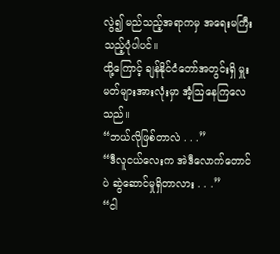လွဲ၍ မည်သည့်အရာကမှ အရေးမကြီးသည့်ပုံပါပင်။
ထို့ကြောင့် ချန်နိုင်ငံတော်အတွင်းရှိ မှူးမတ်များအားလုံးမှာ အံ့ဩနေကြလေသည်။
“ဘယ်လိုဖြစ်တာလဲ . . .”
“ဒီလူငယ်လေးက အဲဒီလောက်တောင်ပဲ ဆွဲဆောင်မှုရှိတာလား . . .”
“ငါ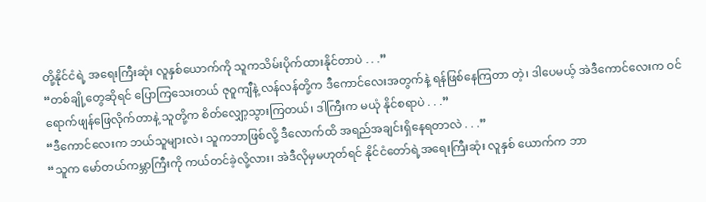တို့နိုင်ငံရဲ့ အရေးကြီးဆုံး လူနှစ်ယောက်ကို သူကသိမ်းပိုက်ထားနိုင်တာပဲ . . .”
“တစ်ချို့တွေဆိုရင် ပြောကြသေးတယ် ဇုဝူကျီနဲ့ လန်လန်တို့က ဒီကောင်လေးအတွက်နဲ့ ရန်ဖြစ်နေကြတာ တဲ့၊ ဒါပေမယ့် အဲဒီကောင်လေးက ဝင်ရောက်ဖျန်ဖြေလိုက်တာနဲ့ သူတို့က စိတ်လျှော့သွားကြတယ်၊ ဒါကြီးက မယုံ နိုင်စရာပဲ . . .”
“ဒီကောင်လေးက ဘယ်သူများလဲ၊ သူကဘာဖြစ်လို့ ဒီလောက်ထိ အရည်အချင်းရှိနေရတာလဲ . . .”
“သူက မော်တယ်ကမ္ဘာကြီးကို ကယ်တင်ခဲ့လို့လား၊ အဲဒီလိုမှမဟုတ်ရင် နိုင်ငံတော်ရဲ့အရေးကြီးဆုံး လူနှစ် ယောက်က ဘာ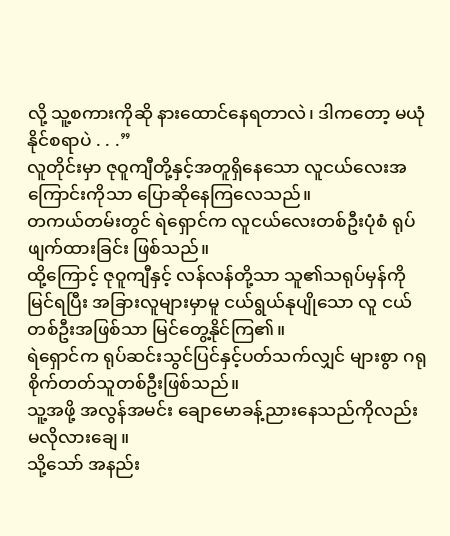လို့ သူ့စကားကိုဆို နားထောင်နေရတာလဲ၊ ဒါကတော့ မယုံနိုင်စရာပဲ . . .”
လူတိုင်းမှာ ဇုဝူကျီတို့နှင့်အတူရှိနေသော လူငယ်လေးအကြောင်းကိုသာ ပြောဆိုနေကြလေသည်။
တကယ်တမ်းတွင် ရဲရှောင်က လူငယ်လေးတစ်ဦးပုံစံ ရုပ်ဖျက်ထားခြင်း ဖြစ်သည်။
ထို့ကြောင့် ဇုဝူကျီနှင့် လန်လန်တို့သာ သူ၏သရုပ်မှန်ကို မြင်ရပြီး အခြားလူများမှာမူ ငယ်ရွယ်နုပျိုသော လူ ငယ်တစ်ဦးအဖြစ်သာ မြင်တွေ့နိုင်ကြ၏။
ရဲရှောင်က ရုပ်ဆင်းသွင်ပြင်နှင့်ပတ်သက်လျှင် များစွာ ဂရုစိုက်တတ်သူတစ်ဦးဖြစ်သည်။
သူ့အဖို့ အလွန်အမင်း ချောမောခန့်ညားနေသည်ကိုလည်း မလိုလားချေ။
သို့သော် အနည်း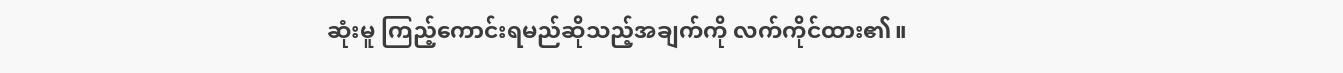ဆုံးမူ ကြည့်ကောင်းရမည်ဆိုသည့်အချက်ကို လက်ကိုင်ထား၏။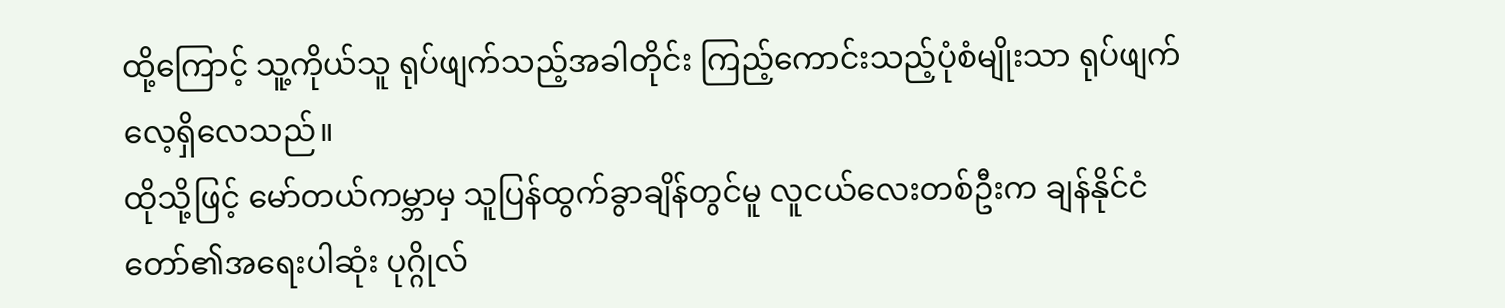ထို့ကြောင့် သူ့ကိုယ်သူ ရုပ်ဖျက်သည့်အခါတိုင်း ကြည့်ကောင်းသည့်ပုံစံမျိုးသာ ရုပ်ဖျက်လေ့ရှိလေသည်။
ထိုသို့ဖြင့် မော်တယ်ကမ္ဘာမှ သူပြန်ထွက်ခွာချိန်တွင်မူ လူငယ်လေးတစ်ဦးက ချန်နိုင်ငံတော်၏အရေးပါဆုံး ပုဂ္ဂိုလ်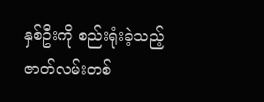နှစ်ဦးကို စည်းရုံးခဲ့သည့် ဇာတ်လမ်းတစ်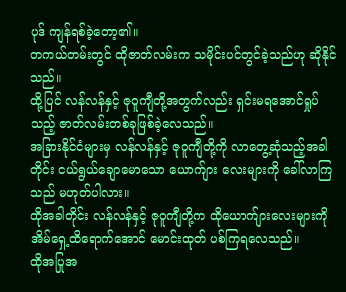ပုဒ် ကျန်ရစ်ခဲ့တော့၏။
တကယ်တမ်းတွင် ထိုဇာတ်လမ်းက သမိုင်းပင်တွင်ခဲ့သည်ဟု ဆိုနိုင်သည်။
ထို့ပြင် လန်လန်နှင့် ဇုဝူကျီတို့အတွက်လည်း ရှင်းမရအောင်ရှုပ်သည့် ဇာတ်လမ်းတစ်ခုဖြစ်ခဲ့လေသည်။
အခြားနိုင်ငံများမှ လန်လန်နှင့် ဇုဝူကျီတို့ကို လာတွေ့ဆုံသည့်အခါတိုင်း ငယ်ရွယ်ချောမောသော ယောက်ျား လေးများကို ခေါ်လာကြသည် မဟုတ်ပါလား။
ထိုအခါတိုင်း လန်လန်နှင့် ဇုဝူကျီတို့က ထိုယောက်ျားလေးများကို အိမ်ရှေ့ထိရောက်အောင် မောင်းထုတ် ပစ်ကြရလေသည်။
ထိုအပြုအ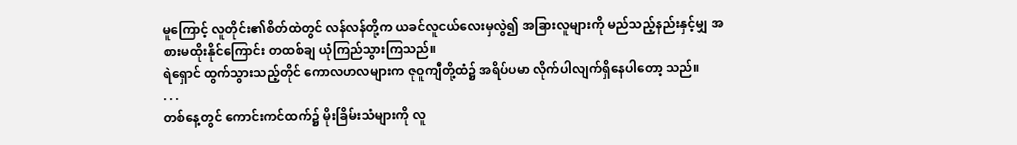မူကြောင့် လူတိုင်း၏စိတ်ထဲတွင် လန်လန်တို့က ယခင်လူငယ်လေးမှလွဲ၍ အခြားလူများကို မည်သည့်နည်းနှင့်မျှ အစားမထိုးနိုင်ကြောင်း တထစ်ချ ယုံကြည်သွားကြသည်။
ရဲရှောင် ထွက်သွားသည့်တိုင် ကောလဟလများက ဇုဝူကျီတို့ထံ၌ အရိပ်ပမာ လိုက်ပါလျက်ရှိနေပါတော့ သည်။
. . .
တစ်နေ့တွင် ကောင်းကင်ထက်၌ မိုးခြိမ်းသံများကို လူ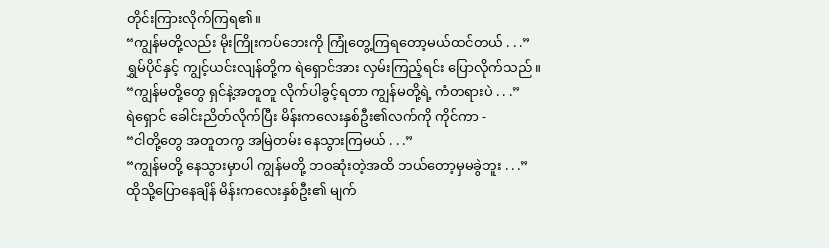တိုင်းကြားလိုက်ကြရ၏။
“ကျွန်မတို့လည်း မိုးကြိုးကပ်ဘေးကို ကြုံတွေ့ကြရတော့မယ်ထင်တယ် . . .”
ရွှမ်ပိုင်နှင့် ကျွင့်ယင်းလျန်တို့က ရဲရှောင်အား လှမ်းကြည့်ရင်း ပြောလိုက်သည်။
“ကျွန်မတို့တွေ ရှင်နဲ့အတူတူ လိုက်ပါခွင့်ရတာ ကျွန်မတို့ရဲ့ ကံတရားပဲ . . .”
ရဲရှောင် ခေါင်းညိတ်လိုက်ပြီး မိန်းကလေးနှစ်ဦး၏လက်ကို ကိုင်ကာ -
“ငါတို့တွေ အတူတကွ အမြဲတမ်း နေသွားကြမယ် . . .”
“ကျွန်မတို့ နေသွားမှာပါ ကျွန်မတို့ ဘဝဆုံးတဲ့အထိ ဘယ်တော့မှမခွဲဘူး . . .”
ထိုသို့ပြောနေချိန် မိန်းကလေးနှစ်ဦး၏ မျက်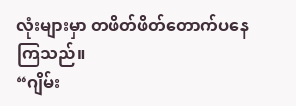လုံးများမှာ တဖိတ်ဖိတ်တောက်ပနေကြသည်။
“ဂျိမ်း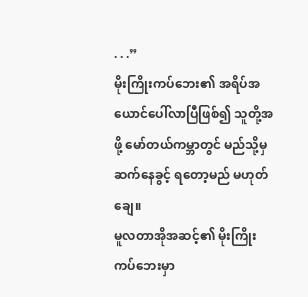. . .”
မိုးကြိုးကပ်ဘေး၏ အရိပ်အယောင်ပေါ်လာပြီဖြစ်၍ သူတို့အဖို့ မော်တယ်ကမ္ဘာတွင် မည်သို့မှ ဆက်နေခွင့် ရတော့မည် မဟုတ်ချေ။
မူလတာအိုအဆင့်၏ မိုးကြိုးကပ်ဘေးမှာ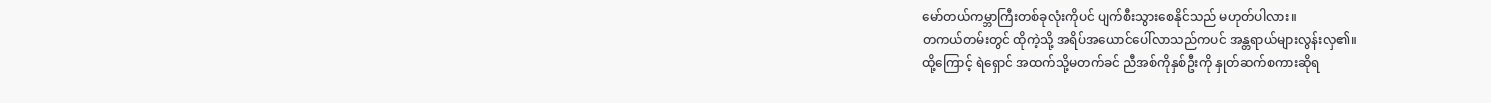မော်တယ်ကမ္ဘာကြီးတစ်ခုလုံးကိုပင် ပျက်စီးသွားစေနိုင်သည် မဟုတ်ပါလား။
တကယ်တမ်းတွင် ထိုကဲ့သို့ အရိပ်အယောင်ပေါ်လာသည်ကပင် အန္တရာယ်များလွန်းလှ၏။
ထို့ကြောင့် ရဲရှောင် အထက်သို့မတက်ခင် ညီအစ်ကိုနှစ်ဦးကို နှုတ်ဆက်စကားဆိုရ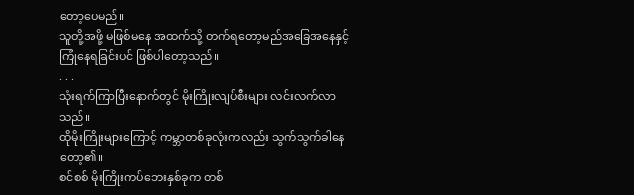တော့ပေမည်။
သူတို့အဖို့ မဖြစ်မနေ အထက်သို့ တက်ရတော့မည်အခြေအနေနှင့် ကြုံနေရခြင်းပင် ဖြစ်ပါတော့သည်။
. . .
သုံးရက်ကြာပြီးနောက်တွင် မိုးကြိုးလျပ်စီးများ လင်းလက်လာသည်။
ထိုမိုးကြိုးများကြောင့် ကမ္ဘာတစ်ခုလုံးကလည်း သွက်သွက်ခါနေတော့၏။
စင်စစ် မိုးကြိုးကပ်ဘေးနှစ်ခုက တစ်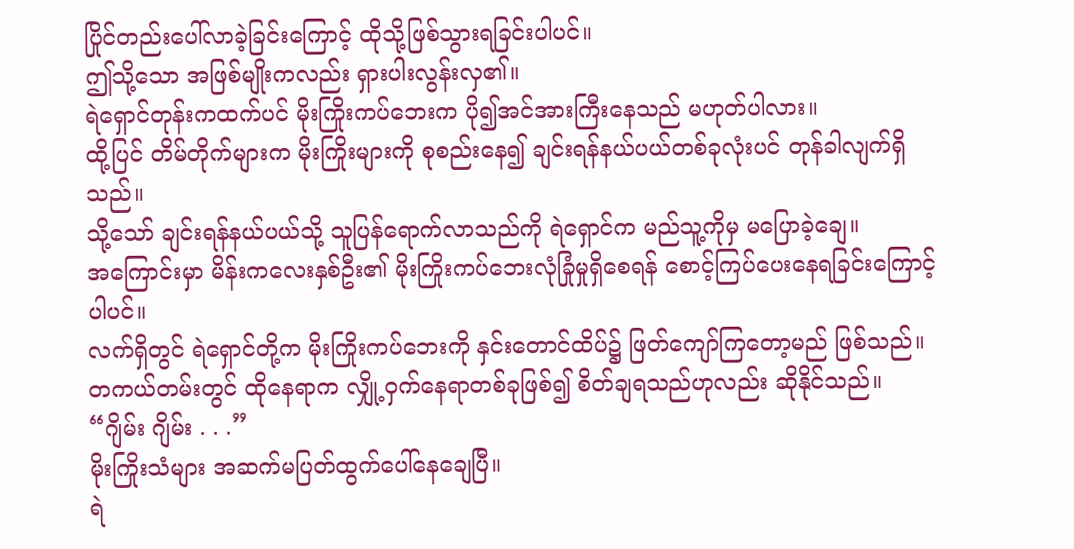ပြိုင်တည်းပေါ်လာခဲ့ခြင်းကြောင့် ထိုသို့ဖြစ်သွားရခြင်းပါပင်။
ဤသို့သော အဖြစ်မျိုးကလည်း ရှားပါးလွန်းလှ၏။
ရဲရှောင်တုန်းကထက်ပင် မိုးကြိုးကပ်ဘေးက ပို၍အင်အားကြီးနေသည် မဟုတ်ပါလား။
ထို့ပြင် တိမ်တိုက်များက မိုးကြိုးများကို စုစည်းနေ၍ ချင်းရန်နယ်ပယ်တစ်ခုလုံးပင် တုန်ခါလျက်ရှိသည်။
သို့သော် ချင်းရန်နယ်ပယ်သို့ သူပြန်ရောက်လာသည်ကို ရဲရှောင်က မည်သူ့ကိုမှ မပြောခဲ့ချေ။
အကြောင်းမှာ မိန်းကလေးနှစ်ဦး၏ မိုးကြိုးကပ်ဘေးလုံခြုံမှုရှိစေရန် စောင့်ကြပ်ပေးနေရခြင်းကြောင့်ပါပင်။
လက်ရှိတွင် ရဲရှောင်တို့က မိုးကြိုးကပ်ဘေးကို နှင်းတောင်ထိပ်၌ ဖြတ်ကျော်ကြတော့မည် ဖြစ်သည်။
တကယ်တမ်းတွင် ထိုနေရာက လျှို့ဝှက်နေရာတစ်ခုဖြစ်၍ စိတ်ချရသည်ဟုလည်း ဆိုနိုင်သည်။
“ဂျိမ်း ဂျိမ်း . . .”
မိုးကြိုးသံများ အဆက်မပြတ်ထွက်ပေါ်နေချေပြီ။
ရဲ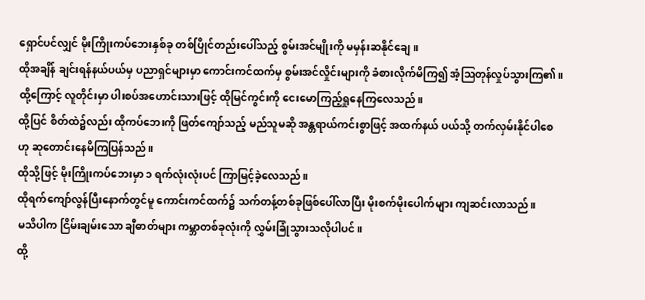ရှောင်ပင်လျှင် မိုးကြိုးကပ်ဘေးနှစ်ခု တစ်ပြိုင်တည်းပေါ်သည့် စွမ်းအင်မျိုးကို မမှန်းဆနိုင်ချေ။
ထိုအချိန် ချင်းရန်နယ်ပယ်မှ ပညာရှင်များမှာ ကောင်းကင်ထက်မှ စွမ်းအင်လှိုင်းများကို ခံစားလိုက်မိကြ၍ အံ့ဩတုန်လှုပ်သွားကြ၏။
ထို့ကြောင့် လူတိုင်းမှာ ပါးစပ်အဟောင်းသားဖြင့် ထိုမြင်ကွင်းကို ငေးမောကြည့်ရှုနေကြလေသည်။
ထို့ပြင် စိတ်ထဲ၌လည်း ထိုကပ်ဘေးကို ဖြတ်ကျော်သည့် မည်သူမဆို အန္တရာယ်ကင်းစွာဖြင့် အထက်နယ် ပယ်သို့ တက်လှမ်းနိုင်ပါစေဟု ဆုတောင်းနေမိကြပြန်သည်။
ထိုသို့ဖြင့် မိုးကြိုးကပ်ဘေးမှာ ၁ ရက်လုံးလုံးပင် ကြာမြင့်ခဲ့လေသည်။
ထိုရက်ကျော်လွန်ပြီးနောက်တွင်မူ ကောင်းကင်ထက်၌ သက်တန့်တစ်ခုဖြစ်ပေါ်လာပြီး မိုးစက်မိုးပေါက်များ ကျဆင်းလာသည်။
မသိပါက ငြိမ်းချမ်းသော ချီဓာတ်များ ကမ္ဘာတစ်ခုလုံးကို လွှမ်းခြုံသွားသလိုပါပင်။
ထို့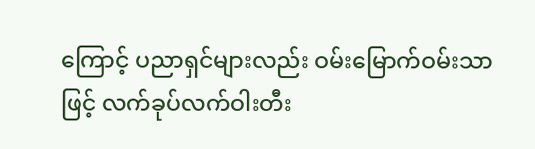ကြောင့် ပညာရှင်များလည်း ဝမ်းမြောက်ဝမ်းသာဖြင့် လက်ခုပ်လက်ဝါးတီး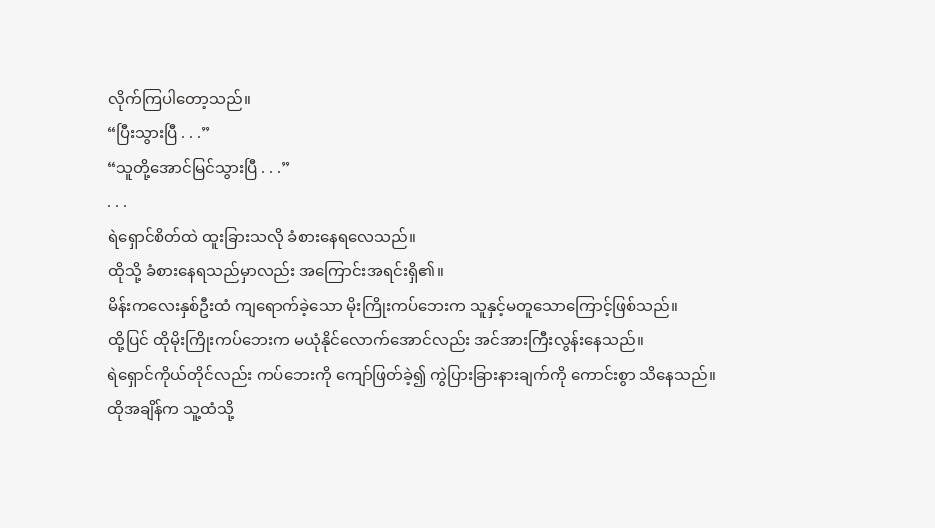လိုက်ကြပါတော့သည်။
“ပြီးသွားပြီ . . .”
“သူတို့အောင်မြင်သွားပြီ . . .”
. . .
ရဲရှောင်စိတ်ထဲ ထူးခြားသလို ခံစားနေရလေသည်။
ထိုသို့ ခံစားနေရသည်မှာလည်း အကြောင်းအရင်းရှိ၏။
မိန်းကလေးနှစ်ဦးထံ ကျရောက်ခဲ့သော မိုးကြိုးကပ်ဘေးက သူနှင့်မတူသောကြောင့်ဖြစ်သည်။
ထို့ပြင် ထိုမိုးကြိုးကပ်ဘေးက မယုံနိုင်လောက်အောင်လည်း အင်အားကြီးလွန်းနေသည်။
ရဲရှောင်ကိုယ်တိုင်လည်း ကပ်ဘေးကို ကျော်ဖြတ်ခဲ့၍ ကွဲပြားခြားနားချက်ကို ကောင်းစွာ သိနေသည်။
ထိုအချိန်က သူ့ထံသို့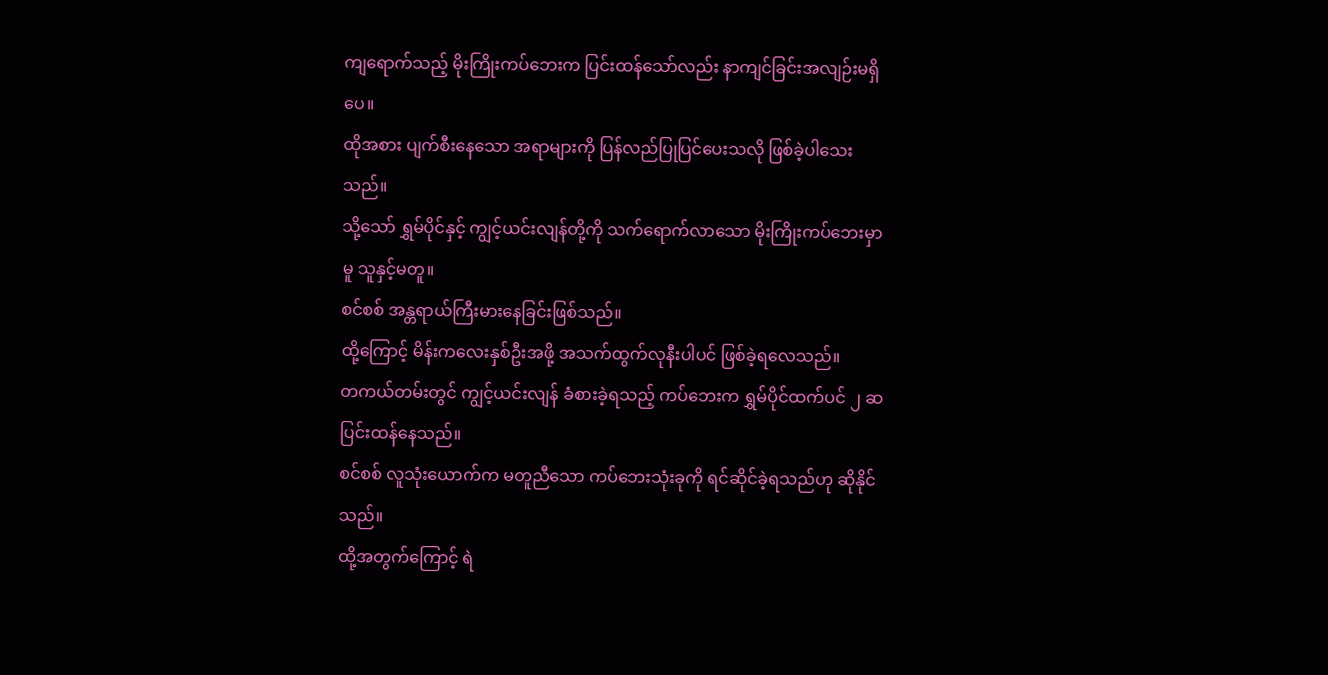ကျရောက်သည့် မိုးကြိုးကပ်ဘေးက ပြင်းထန်သော်လည်း နာကျင်ခြင်းအလျဉ်းမရှိပေ။
ထိုအစား ပျက်စီးနေသော အရာများကို ပြန်လည်ပြုပြင်ပေးသလို ဖြစ်ခဲ့ပါသေးသည်။
သို့သော် ရွှမ်ပိုင်နှင့် ကျွင့်ယင်းလျန်တို့ကို သက်ရောက်လာသော မိုးကြိုးကပ်ဘေးမှာမူ သူနှင့်မတူ။
စင်စစ် အန္တရာယ်ကြီးမားနေခြင်းဖြစ်သည်။
ထို့ကြောင့် မိန်းကလေးနှစ်ဦးအဖို့ အသက်ထွက်လုနီးပါပင် ဖြစ်ခဲ့ရလေသည်။
တကယ်တမ်းတွင် ကျွင့်ယင်းလျန် ခံစားခဲ့ရသည့် ကပ်ဘေးက ရွှမ်ပိုင်ထက်ပင် ၂ ဆ ပြင်းထန်နေသည်။
စင်စစ် လူသုံးယောက်က မတူညီသော ကပ်ဘေးသုံးခုကို ရင်ဆိုင်ခဲ့ရသည်ဟု ဆိုနိုင်သည်။
ထို့အတွက်ကြောင့် ရဲ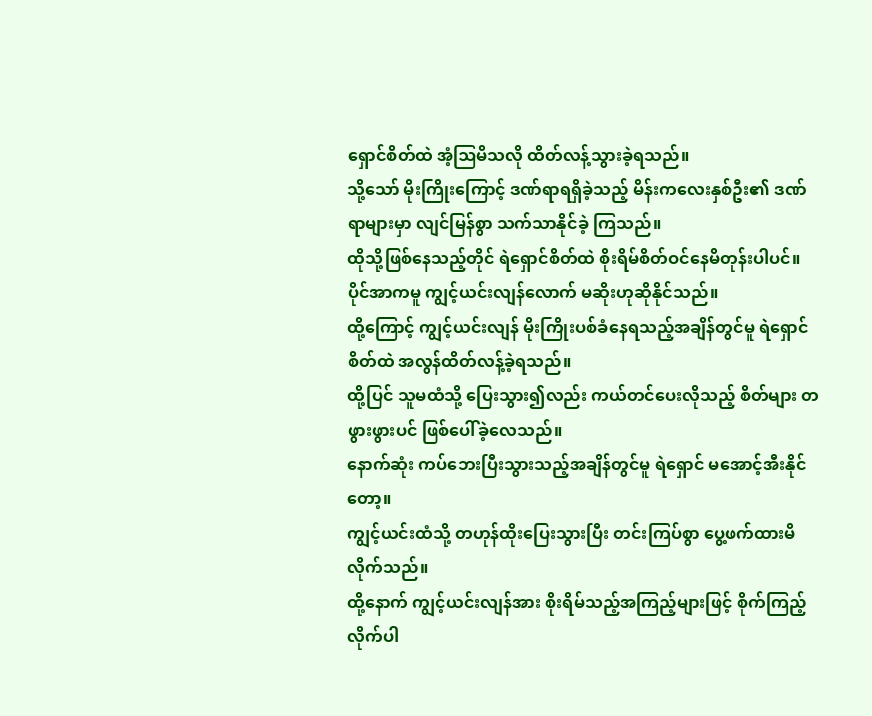ရှောင်စိတ်ထဲ အံ့ဩမိသလို ထိတ်လန့်သွားခဲ့ရသည်။
သို့သော် မိုးကြိုးကြောင့် ဒဏ်ရာရရှိခဲ့သည့် မိန်းကလေးနှစ်ဦး၏ ဒဏ်ရာများမှာ လျင်မြန်စွာ သက်သာနိုင်ခဲ့ ကြသည်။
ထိုသို့ဖြစ်နေသည့်တိုင် ရဲရှောင်စိတ်ထဲ စိုးရိမ်စိတ်ဝင်နေမိတုန်းပါပင်။
ပိုင်အာကမူ ကျွင့်ယင်းလျန်လောက် မဆိုးဟုဆိုနိုင်သည်။
ထို့ကြောင့် ကျွင့်ယင်းလျန် မိုးကြိုးပစ်ခံနေရသည့်အချိန်တွင်မူ ရဲရှောင်စိတ်ထဲ အလွန်ထိတ်လန့်ခဲ့ရသည်။
ထို့ပြင် သူမထံသို့ ပြေးသွား၍လည်း ကယ်တင်ပေးလိုသည့် စိတ်များ တဖွားဖွားပင် ဖြစ်ပေါ်ခဲ့လေသည်။
နောက်ဆုံး ကပ်ဘေးပြီးသွားသည့်အချိန်တွင်မူ ရဲရှောင် မအောင့်အီးနိုင်တော့။
ကျွင့်ယင်းထံသို့ တဟုန်ထိုးပြေးသွားပြီး တင်းကြပ်စွာ ပွေ့ဖက်ထားမိလိုက်သည်။
ထို့နောက် ကျွင့်ယင်းလျန်အား စိုးရိမ်သည့်အကြည့်များဖြင့် စိုက်ကြည့်လိုက်ပါ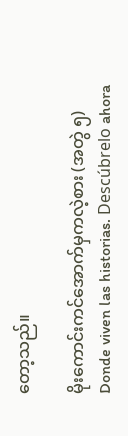တော့သည်။

မိုးကောင်းကင်အောက်မှကလဲ့စား (အတွဲ ၅) Donde viven las historias. Descúbrelo ahora